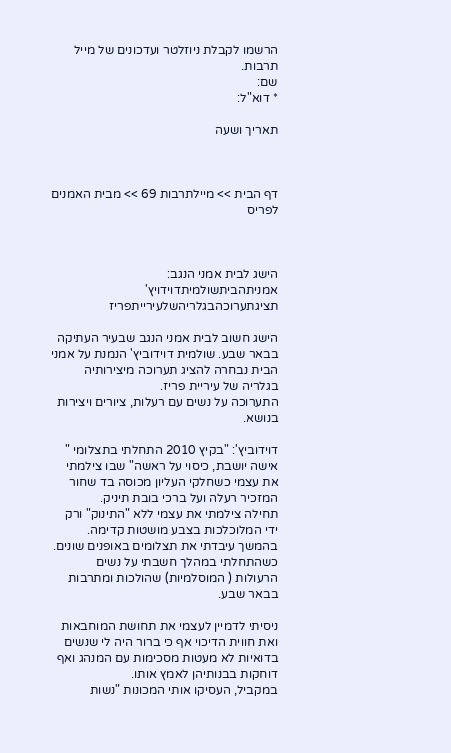הרשמו לקבלת ניוזלטר ועדכונים של מייל תרבות.
שם:
* דוא"ל:

תאריך ושעה



דף הבית >> מיילתרבות 69 >> מבית האמנים לפריס



הישג לבית אמני הנגב:
אמניתהביתשולמיתדוידויץ' תציגתערוכהבגלריהשלעירייתפריז

הישג חשוב לבית אמני הנגב שבעיר העתיקה בבאר שבע. שולמית דוידוביץ' הנמנת על אמני הבית נבחרה להציג תערוכה מיצירותיה בגלריה של עיריית פריז.
התערוכה על נשים עם רעלות, ציורים ויצירות בנושא.

דוידוביץ': "בקיץ 2010 התחלתי בתצלומי " אישה יושבת, כיסוי על ראשה" שבו צילמתי את עצמי כשחלקי העליון מכוסה בד שחור המזכיר רעלה ועל ברכי בובת תיניק.
תחילה צילמתי את עצמי ללא "התינוק" ורק ידי המלוכלכות בצבע מושטות קדימה. בהמשך עיבדתי את תצלומים באופנים שונים.  כשהתחלתי במהלך חשבתי על נשים הרעולות ( המוסלמיות) שהולכות ומתרבות בבאר שבע.

ניסיתי לדמיין לעצמי את תחושת המוחבאות ואת חווית הדיכוי אף כי ברור היה לי שנשים בדואיות לא מעטות מסכימות עם המנהג ואף דוחקות בבנותיהן לאמץ אותו.
במקביל, העסיקו אותי המכונות "נשות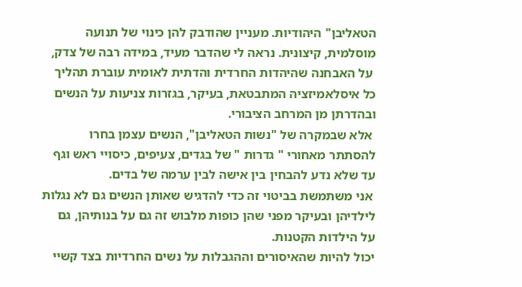הטאליבן" היהודיות. מעניין שהודבק להן כינוי של תנועה מוסלמית, קיצונית. נראה לי שהדבר מעיד, במידה רבה של צדק,
 על האבחנה שהיהדות החרדית והדתית לאומית עוברת תהליך כל איסלאמיזציה המתבטאת, בעיקר, בגזרות צניעות על הנשים ובהדרתן מן המרחב הציבורי.
 אלא שבמקרה של "נשות הטאליבן", הנשים עצמן בחרו להסתתר מאחורי " גדרות " של בגדים, צעיפים, כיסויי ראש וגף עד שלא נדע להבחין בין אישה לבין ערמה של בדים.
 אני משתמשת בביטוי זה כדי להדגיש שאותן הנשים גם לא נגלות לילדיהן ובעיקר מפני שהן כופות מלבוש זה גם על בנותיהן, גם על הילדות הקטנות.
יכול להיות שהאיסורים וההגבלות על נשים החרדיות בצד קשיי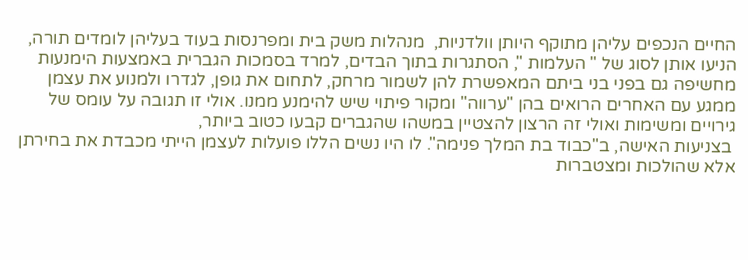החיים הנכפים עליהן מתוקף היותן וולדניות,  מנהלות משק בית ומפרנסות בעוד בעליהן לומדים תורה, הניעו אותן לסוג של " העלמות ", הסתגרות בתוך הבדים, למרד בסמכות הגברית באמצעות הימנעות מחשיפה גם בפני בני ביתם המאפשרת להן לשמור מרחק, לתחום את גופן, לגדרו ולמנוע את עצמן ממגע עם האחרים הרואים בהן "ערווה" ומקור פיתוי שיש להימנע ממנו. אולי זו תגובה על עומס של גירויים ומשימות ואולי זה הרצון להצטיין במשהו שהגברים קבעו כטוב ביותר,
 בצניעות האישה, ב"כבוד בת המלך פנימה". לו היו נשים הללו פועלות לעצמן הייתי מכבדת את בחירתן אלא שהולכות ומצטברות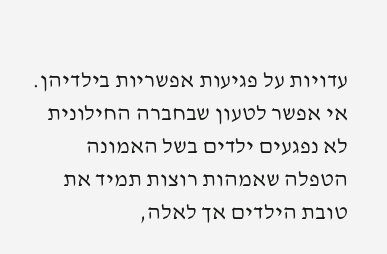עדויות על פגיעות אפשריות בילדיהן. אי אפשר לטעון שבחברה החילונית לא נפגעים ילדים בשל האמונה הטפלה שאמהות רוצות תמיד את טובת הילדים אך לאלה,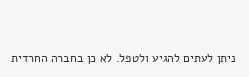ניתן לעתים להגיע ולטפל. לא כן בחברה החרדית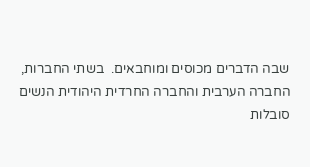שבה הדברים מכוסים ומוחבאים.  בשתי החברות, החברה הערבית והחברה החרדית היהודית הנשים סובלות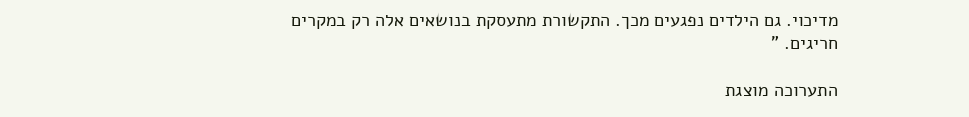מדיכוי. גם הילדים נפגעים מכך. התקשורת מתעסקת בנושאים אלה רק במקרים חריגים. "

התערוכה מוצגת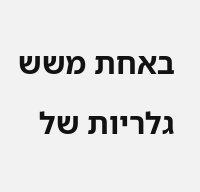באחת משש גלריות של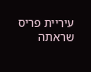עיריית פריס שראתה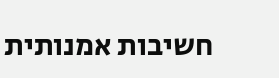חשיבות אמנותית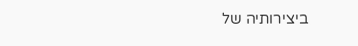ביצירותיה של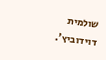שולמית דוידוביץ'.